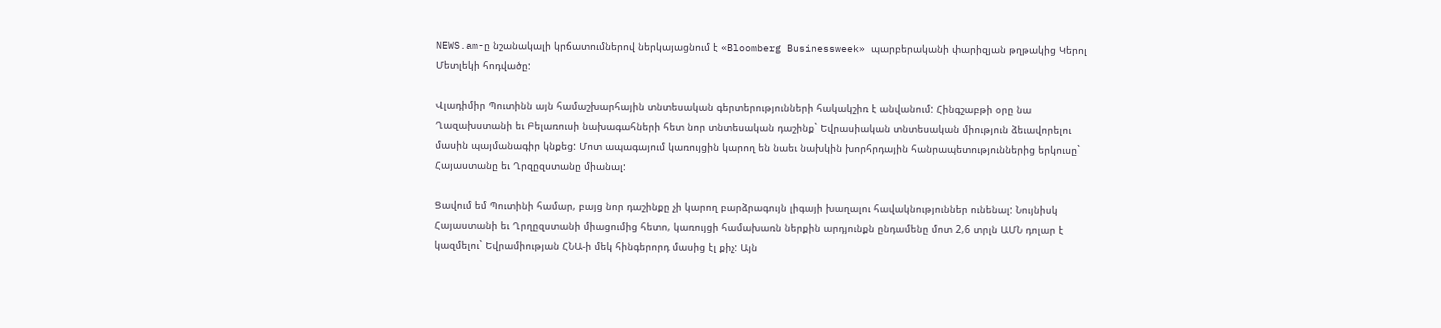NEWS.am-ը նշանակալի կրճատումներով ներկայացնում է «Bloomberg Businessweek» պարբերականի փարիզյան թղթակից Կերոլ Մետլեկի հոդվածը:

Վլադիմիր Պուտինն այն համաշխարհային տնտեսական գերտերությունների հակակշիռ է անվանում: Հինգշաբթի օրը նա Ղազախստանի եւ Բելառուսի նախագահների հետ նոր տնտեսական դաշինք` Եվրասիական տնտեսական միություն ձեւավորելու մասին պայմանագիր կնքեց: Մոտ ապագայում կառույցին կարող են նաեւ նախկին խորհրդային հանրապետություններից երկուսը` Հայաստանը եւ Ղրզըզստանը միանալ:

Ցավում եմ Պուտինի համար, բայց նոր դաշինքը չի կարող բարձրագույն լիգայի խաղալու հավակնություններ ունենալ: Նույնիսկ Հայաստանի եւ Ղրղըզստանի միացումից հետո, կառույցի համախառն ներքին արդյունքն ընդամենը մոտ 2,6 տրլն ԱՄՆ դոլար է կազմելու` Եվրամիության ՀՆԱ-ի մեկ հինգերորդ մասից էլ քիչ: Այն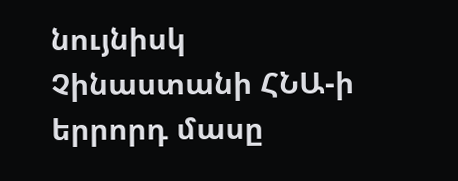նույնիսկ Չինաստանի ՀՆԱ-ի երրորդ մասը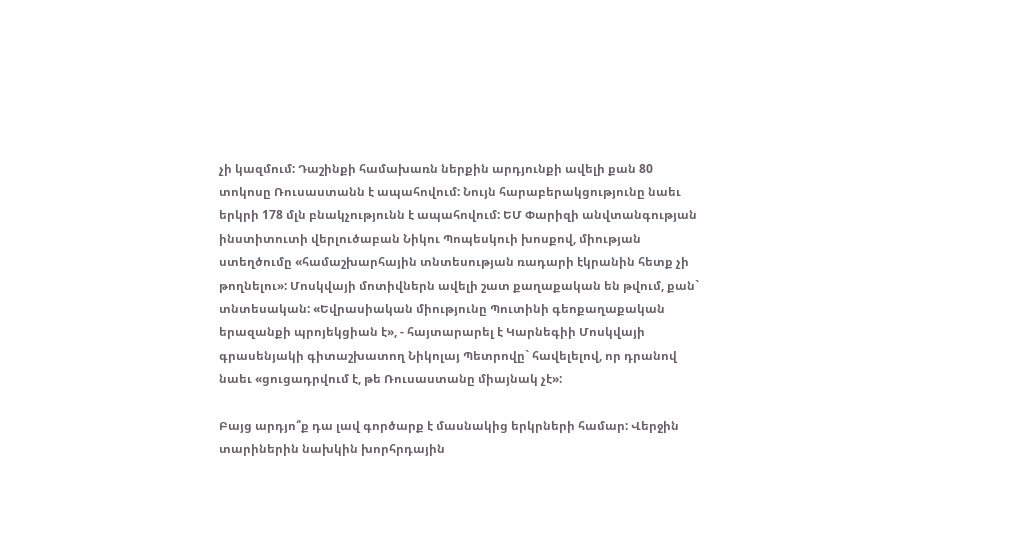չի կազմում: Դաշինքի համախառն ներքին արդյունքի ավելի քան 80 տոկոսը Ռուսաստանն է ապահովում: Նույն հարաբերակցությունը նաեւ երկրի 178 մլն բնակչությունն է ապահովում: ԵՄ Փարիզի անվտանգության ինստիտուտի վերլուծաբան Նիկու Պոպեսկուի խոսքով, միության ստեղծումը «համաշխարհային տնտեսության ռադարի էկրանին հետք չի թողնելու»: Մոսկվայի մոտիվներն ավելի շատ քաղաքական են թվում, քան` տնտեսական: «Եվրասիական միությունը Պուտինի գեոքաղաքական երազանքի պրոյեկցիան է», - հայտարարել է Կարնեգիի Մոսկվայի գրասենյակի գիտաշխատող Նիկոլայ Պետրովը` հավելելով, որ դրանով նաեւ «ցուցադրվում է, թե Ռուսաստանը միայնակ չէ»:

Բայց արդյո՞ք դա լավ գործարք է մասնակից երկրների համար: Վերջին տարիներին նախկին խորհրդային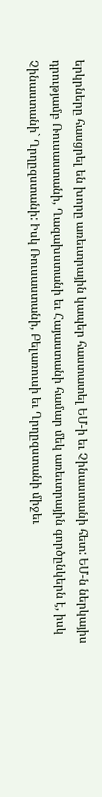երկրները հասցրել են խորը առեւտրային կապեր հաստատել ԵՄ-ի եւ Չինաստանի հետ: ԵՄ-ն ներկայիս դրությամբ Ռուսաստանի, Ղազախստանի եւ Հայաստանի համար մեկ առեւտրային գործընկերն է, իսկ Չինաստանի` Ղրղըզստանի: Իսկ Ռուսաստանի, Բելառուսի եւ Ղրղըզստանի միջեւ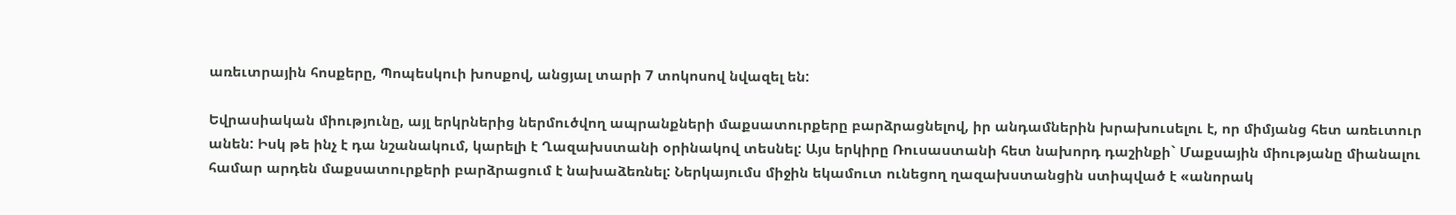առեւտրային հոսքերը, Պոպեսկուի խոսքով, անցյալ տարի 7 տոկոսով նվազել են:

Եվրասիական միությունը, այլ երկրներից ներմուծվող ապրանքների մաքսատուրքերը բարձրացնելով, իր անդամներին խրախուսելու է, որ միմյանց հետ առեւտուր անեն: Իսկ թե ինչ է դա նշանակում, կարելի է Ղազախստանի օրինակով տեսնել: Այս երկիրը Ռուսաստանի հետ նախորդ դաշինքի` Մաքսային միությանը միանալու համար արդեն մաքսատուրքերի բարձրացում է նախաձեռնել: Ներկայումս միջին եկամուտ ունեցող ղազախստանցին ստիպված է «անորակ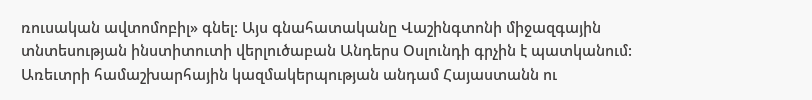ռուսական ավտոմոբիլ» գնել: Այս գնահատականը Վաշինգտոնի միջազգային տնտեսության ինստիտուտի վերլուծաբան Անդերս Օսլունդի գրչին է պատկանում: Առեւտրի համաշխարհային կազմակերպության անդամ Հայաստանն ու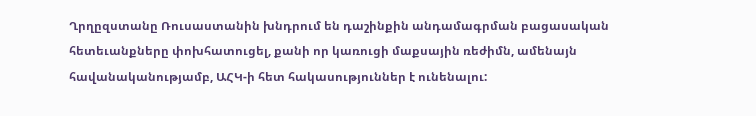Ղրղըզստանը Ռուսաստանին խնդրում են դաշինքին անդամագրման բացասական հետեւանքները փոխհատուցել, քանի որ կառուցի մաքսային ռեժիմն, ամենայն հավանականությամբ, ԱՀԿ-ի հետ հակասություններ է ունենալու: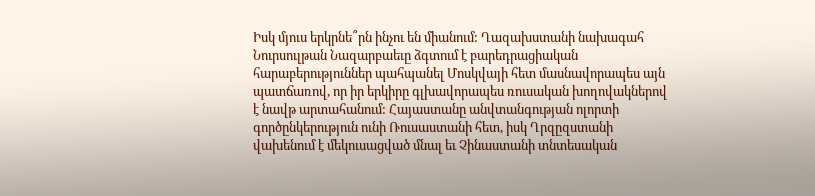Իսկ մյուս երկրնե՞րն ինչու են միանում: Ղազախստանի նախագահ Նուրսուլթան Նազարբաեւը ձգտում է բարեդրացիական հարաբերություններ պահպանել Մոսկվայի հետ մասնավորապես այն պատճառով, որ իր երկիրը գլխավորապես ռուսական խողովակներով է նավթ արտահանում: Հայաստանը անվտանգության ոլորտի գործընկերություն ունի Ռուսաստանի հետ, իսկ Ղրզըզստանի վախենում է մեկուսացված մնալ եւ Չինաստանի տնտեսական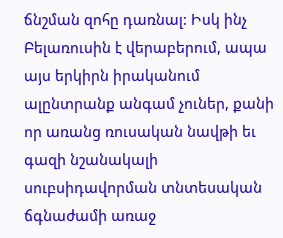ճնշման զոհը դառնալ: Իսկ ինչ Բելառուսին է վերաբերում, ապա այս երկիրն իրականում ալընտրանք անգամ չուներ, քանի որ առանց ռուսական նավթի եւ գազի նշանակալի սուբսիդավորման տնտեսական ճգնաժամի առաջ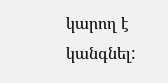կարող է կանգնել: